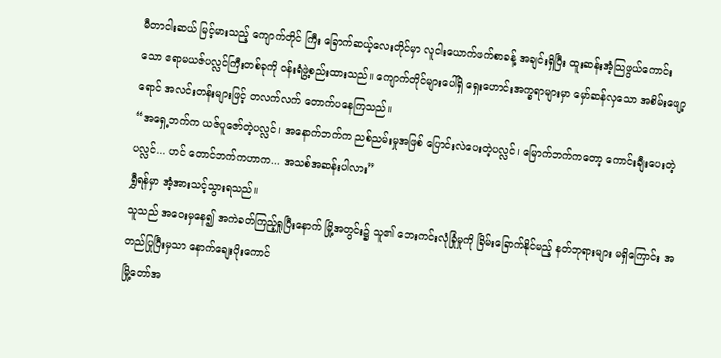မီတာငါးဆယ် မြင့်မားသည့် ကျောက်တိုင် ကြီး ခြောက်ဆယ့်လေးတိုင်မှာ လူငါးယောက်ဖက်စာခန့် အချင်းရှိပြီး ထူးဆန်းအံ့သြဖွယ်ကောင်းသော ဧရာမယဇ်ပလ္လင်ကြီးတစ်ခုကို ဝန်းရံဖွဲ့စည်းထားသည်။ ကျောက်တိုင်များပေါ်ရှိ ရှေးဟောင်းအက္ခရာများမှာ မှော်ဆန်လှသော အစိမ်းဖျော့ရောင် အလင်းတန်းများဖြင့် တလက်လက် တောက်ပနေကြသည်။
“အရှေ့ဘက်က ယဇ်ပူဇော်တဲ့ပလ္လင်၊ အနောက်ဘက်က ညစ်ညမ်းမှုအဖြစ် ပြောင်းလဲပေးတဲ့ပလ္လင်၊ မြောက်ဘက်ကတော့ ကောင်းချီးပေးတဲ့ပလ္လင်... ဟင် တောင်ဘက်ကဟာက... အသစ်အဆန်းပါလား”
ရွှီရန်မှာ အံ့အားသင့်သွားရသည်။
သူသည် အဝေးမှနေ၍ အကဲခတ်ကြည့်ရှုပြီးနောက် မြို့အတွင်း၌ သူ၏ ဘေးကင်းလုံခြုံမှုကို ခြိမ်းခြောက်နိုင်မည့် နတ်ဘုရားများ မရှိကြောင်း အတည်ပြုပြီးမှသာ နောက်ချေးပိုးကောင်
မြို့တော်အ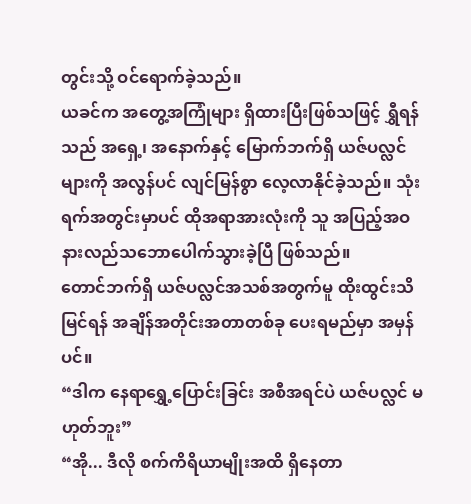တွင်းသို့ ဝင်ရောက်ခဲ့သည်။
ယခင်က အတွေ့အကြုံများ ရှိထားပြီးဖြစ်သဖြင့် ရွှီရန်သည် အရှေ့၊ အနောက်နှင့် မြောက်ဘက်ရှိ ယဇ်ပလ္လင်များကို အလွန်ပင် လျင်မြန်စွာ လေ့လာနိုင်ခဲ့သည်။ သုံးရက်အတွင်းမှာပင် ထိုအရာအားလုံးကို သူ အပြည့်အဝ နားလည်သဘောပေါက်သွားခဲ့ပြီ ဖြစ်သည်။
တောင်ဘက်ရှိ ယဇ်ပလ္လင်အသစ်အတွက်မူ ထိုးထွင်းသိမြင်ရန် အချိန်အတိုင်းအတာတစ်ခု ပေးရမည်မှာ အမှန်ပင်။
“ဒါက နေရာရွှေ့ပြောင်းခြင်း အစီအရင်ပဲ ယဇ်ပလ္လင် မဟုတ်ဘူး”
“အို... ဒီလို စက်ကိရိယာမျိုးအထိ ရှိနေတာ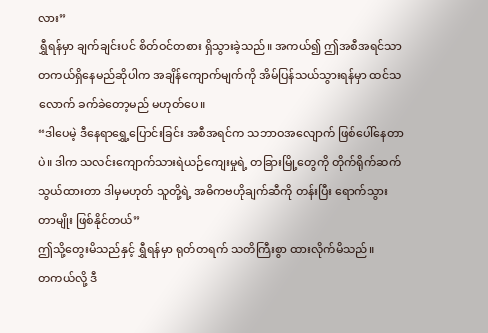လား”
ရွှီရန်မှာ ချက်ချင်းပင် စိတ်ဝင်တစား ရှိသွားခဲ့သည်။ အကယ်၍ ဤအစီအရင်သာ တကယ်ရှိနေမည်ဆိုပါက အချိန်ကျောက်မျက်ကို အိမ်ပြန်သယ်သွားရန်မှာ ထင်သလောက် ခက်ခဲတော့မည် မဟုတ်ပေ။
“ဒါပေမဲ့ ဒီနေရာရွှေ့ပြောင်းခြင်း အစီအရင်က သဘာဝအလျောက် ဖြစ်ပေါ်နေတာပဲ။ ဒါက သလင်းကျောက်သားရဲယဉ်ကျေးမှုရဲ့ တခြားမြို့တွေကို တိုက်ရိုက်ဆက်သွယ်ထားတာ ဒါမှမဟုတ် သူတို့ရဲ့ အဓိကဗဟိုချက်ဆီကို တန်းပြီး ရောက်သွားတာမျိုး ဖြစ်နိုင်တယ်”
ဤသို့တွေးမိသည်နှင့် ရွှီရန်မှာ ရုတ်တရက် သတိကြီးစွာ ထားလိုက်မိသည်။
တကယ်လို့ ဒီ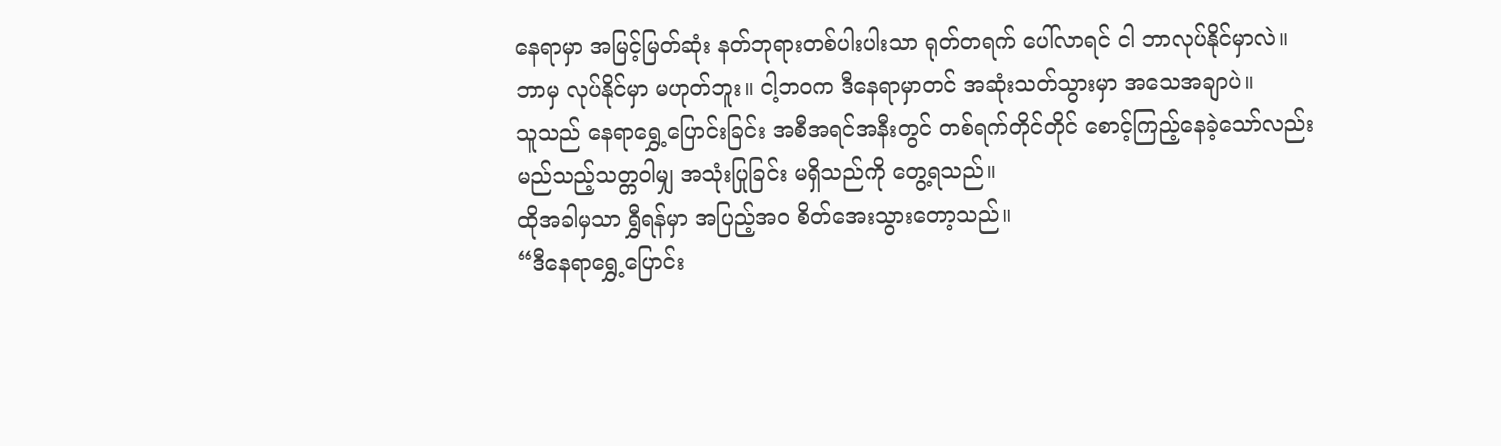နေရာမှာ အမြင့်မြတ်ဆုံး နတ်ဘုရားတစ်ပါးပါးသာ ရုတ်တရက် ပေါ်လာရင် ငါ ဘာလုပ်နိုင်မှာလဲ။ ဘာမှ လုပ်နိုင်မှာ မဟုတ်ဘူး။ ငါ့ဘဝက ဒီနေရာမှာတင် အဆုံးသတ်သွားမှာ အသေအချာပဲ။
သူသည် နေရာရွှေ့ပြောင်းခြင်း အစီအရင်အနီးတွင် တစ်ရက်တိုင်တိုင် စောင့်ကြည့်နေခဲ့သော်လည်း မည်သည့်သတ္တဝါမျှ အသုံးပြုခြင်း မရှိသည်ကို တွေ့ရသည်။
ထိုအခါမှသာ ရွှီရန်မှာ အပြည့်အဝ စိတ်အေးသွားတော့သည်။
“ဒီနေရာရွှေ့ပြောင်း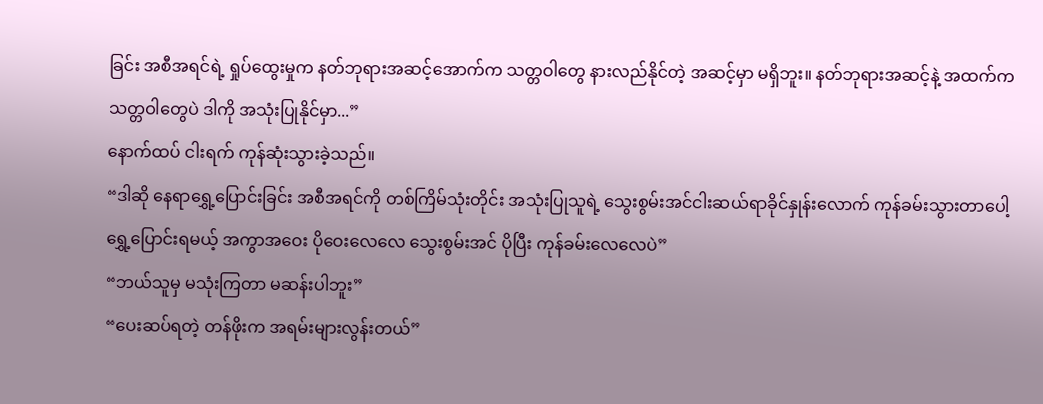ခြင်း အစီအရင်ရဲ့ ရှုပ်ထွေးမှုက နတ်ဘုရားအဆင့်အောက်က သတ္တဝါတွေ နားလည်နိုင်တဲ့ အဆင့်မှာ မရှိဘူး။ နတ်ဘုရားအဆင့်နဲ့ အထက်က သတ္တဝါတွေပဲ ဒါကို အသုံးပြုနိုင်မှာ...”
နောက်ထပ် ငါးရက် ကုန်ဆုံးသွားခဲ့သည်။
“ဒါဆို နေရာရွှေ့ပြောင်းခြင်း အစီအရင်ကို တစ်ကြိမ်သုံးတိုင်း အသုံးပြုသူရဲ့ သွေးစွမ်းအင်ငါးဆယ်ရာခိုင်နှုန်းလောက် ကုန်ခမ်းသွားတာပေါ့ ရွှေ့ပြောင်းရမယ့် အကွာအဝေး ပိုဝေးလေလေ သွေးစွမ်းအင် ပိုပြီး ကုန်ခမ်းလေလေပဲ”
“ဘယ်သူမှ မသုံးကြတာ မဆန်းပါဘူး”
“ပေးဆပ်ရတဲ့ တန်ဖိုးက အရမ်းများလွန်းတယ်”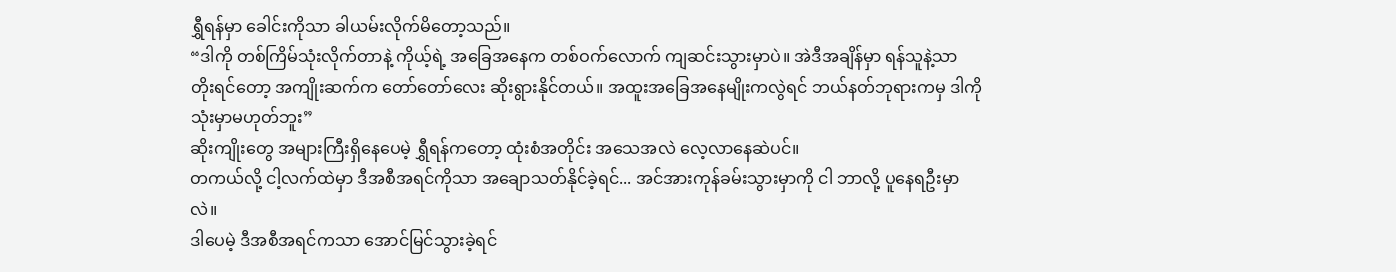ရွှီရန်မှာ ခေါင်းကိုသာ ခါယမ်းလိုက်မိတော့သည်။
“ဒါကို တစ်ကြိမ်သုံးလိုက်တာနဲ့ ကိုယ့်ရဲ့ အခြေအနေက တစ်ဝက်လောက် ကျဆင်းသွားမှာပဲ။ အဲဒီအချိန်မှာ ရန်သူနဲ့သာ တိုးရင်တော့ အကျိုးဆက်က တော်တော်လေး ဆိုးရွားနိုင်တယ်။ အထူးအခြေအနေမျိုးကလွဲရင် ဘယ်နတ်ဘုရားကမှ ဒါကို သုံးမှာမဟုတ်ဘူး”
ဆိုးကျိုးတွေ အများကြီးရှိနေပေမဲ့ ရွှီရန်ကတော့ ထုံးစံအတိုင်း အသေအလဲ လေ့လာနေဆဲပင်။
တကယ်လို့ ငါ့လက်ထဲမှာ ဒီအစီအရင်ကိုသာ အချောသတ်နိုင်ခဲ့ရင်... အင်အားကုန်ခမ်းသွားမှာကို ငါ ဘာလို့ ပူနေရဦးမှာလဲ။
ဒါပေမဲ့ ဒီအစီအရင်ကသာ အောင်မြင်သွားခဲ့ရင်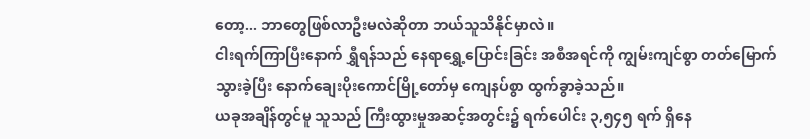တော့... ဘာတွေဖြစ်လာဦးမလဲဆိုတာ ဘယ်သူသိနိုင်မှာလဲ။
ငါးရက်ကြာပြီးနောက် ရွှီရန်သည် နေရာရွှေ့ပြောင်းခြင်း အစီအရင်ကို ကျွမ်းကျင်စွာ တတ်မြောက်သွားခဲ့ပြီး နောက်ချေးပိုးကောင်မြို့တော်မှ ကျေနပ်စွာ ထွက်ခွာခဲ့သည်။
ယခုအချိန်တွင်မူ သူသည် ကြီးထွားမှုအဆင့်အတွင်း၌ ရက်ပေါင်း ၃,၅၄၅ ရက် ရှိနေ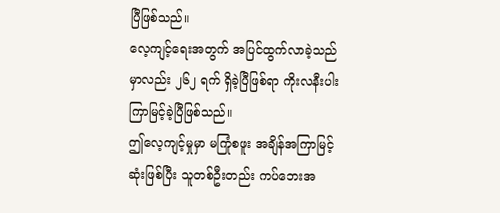ပြီဖြစ်သည်။
လေ့ကျင့်ရေးအတွက် အပြင်ထွက်လာခဲ့သည်မှာလည်း ၂၆၂ ရက် ရှိခဲ့ပြီဖြစ်ရာ ကိုးလနီးပါး ကြာမြင့်ခဲ့ပြီဖြစ်သည်။
ဤလေ့ကျင့်မှုမှာ မကြုံစဖူး အချိန်အကြာမြင့်ဆုံးဖြစ်ပြီး သူတစ်ဦးတည်း ကပ်ဘေးအ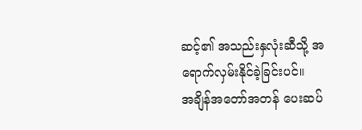ဆင့်၏ အသည်းနှလုံးဆီသို့ အရောက်လှမ်းနိုင်ခဲ့ခြင်းပင်။
အချိန်အတော်အတန် ပေးဆပ်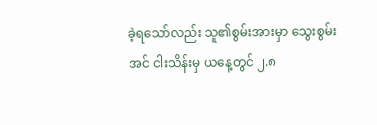ခဲ့ရသော်လည်း သူ၏စွမ်းအားမှာ သွေးစွမ်းအင် ငါးသိန်းမှ ယနေ့တွင် ၂.၈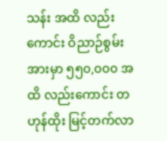သန်း အထိ လည်းကောင်း ဝိညာဉ်စွမ်းအားမှာ ၅၅၀,၀၀၀ အထိ လည်းကောင်း တဟုန်ထိုး မြင့်တက်လာ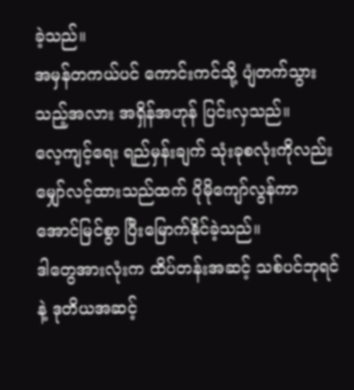ခဲ့သည်။
အမှန်တကယ်ပင် ကောင်းကင်သို့ ပျံတက်သွားသည့်အလား အရှိန်အဟုန် ပြင်းလှသည်။
လေ့ကျင့်ရေး ရည်မှန်းချက် သုံးခုစလုံးကိုလည်း မျှော်လင့်ထားသည်ထက် ပိုမိုကျော်လွန်ကာ အောင်မြင်စွာ ပြီးမြောက်နိုင်ခဲ့သည်။
ဒါတွေအားလုံးက ထိပ်တန်းအဆင့် သစ်ပင်ဘုရင်နဲ့ ဒုတိယအဆင့်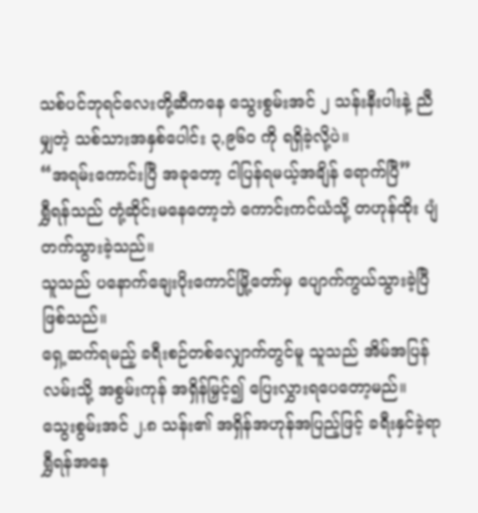သစ်ပင်ဘုရင်လေးတို့ဆီကနေ သွေးစွမ်းအင် ၂ သန်းနီးပါးနဲ့ ညီမျှတဲ့ သစ်သားအနှစ်ပေါင်း ၃,၉၆၀ ကို ရရှိခဲ့လို့ပဲ။
“အရမ်းကောင်းပြီ အခုတော့ ငါပြန်ရမယ့်အချိန် ရောက်ပြီ”
ရွှီရန်သည် တုံ့ဆိုင်းမနေတော့ဘဲ ကောင်းကင်ယံသို့ တဟုန်ထိုး ပျံတက်သွားခဲ့သည်။
သူသည် ပနောက်ချေးပိုးကောင်မြို့တော်မှ ပျောက်ကွယ်သွားခဲ့ပြီ ဖြစ်သည်။
ရှေ့ဆက်ရမည့် ခရီးစဉ်တစ်လျှောက်တွင်မူ သူသည် အိမ်အပြန်လမ်းသို့ အစွမ်းကုန် အရှိန်မြှင့်၍ ပြေးလွှားရပေတော့မည်။
သွေးစွမ်းအင် ၂.၈ သန်း၏ အရှိန်အဟုန်အပြည့်ဖြင့် ခရီးနှင်ခဲ့ရာ ရွှီရန်အနေ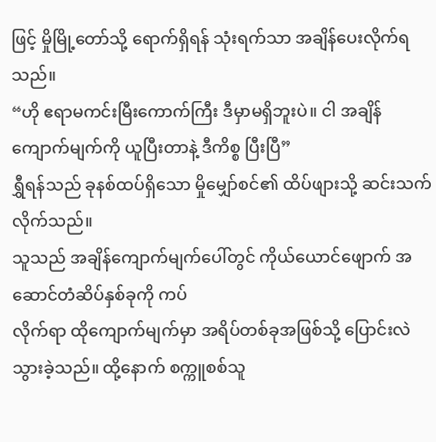ဖြင့် မှိုမြို့တော်သို့ ရောက်ရှိရန် သုံးရက်သာ အချိန်ပေးလိုက်ရသည်။
“ဟို ဧရာမကင်းမြီးကောက်ကြီး ဒီမှာမရှိဘူးပဲ။ ငါ အချိန်ကျောက်မျက်ကို ယူပြီးတာနဲ့ ဒီကိစ္စ ပြီးပြီ”
ရွှီရန်သည် ခုနစ်ထပ်ရှိသော မှိုမျှော်စင်၏ ထိပ်ဖျားသို့ ဆင်းသက်လိုက်သည်။
သူသည် အချိန်ကျောက်မျက်ပေါ်တွင် ကိုယ်ယောင်ဖျောက် အဆောင်တံဆိပ်နှစ်ခုကို ကပ်
လိုက်ရာ ထိုကျောက်မျက်မှာ အရိပ်တစ်ခုအဖြစ်သို့ ပြောင်းလဲသွားခဲ့သည်။ ထို့နောက် စက္ကူစစ်သူ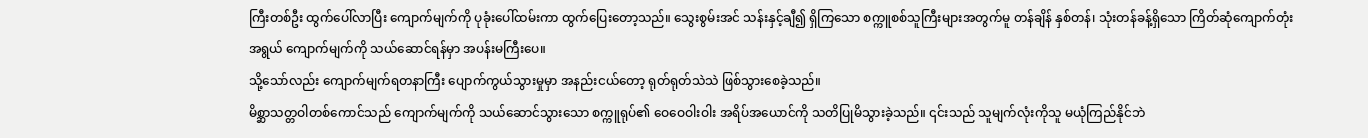ကြီးတစ်ဦး ထွက်ပေါ်လာပြီး ကျောက်မျက်ကို ပုခုံးပေါ်ထမ်းကာ ထွက်ပြေးတော့သည်။ သွေးစွမ်းအင် သန်းနှင့်ချီ၍ ရှိကြသော စက္ကူစစ်သူကြီးများအတွက်မူ တန်ချိန် နှစ်တန်၊ သုံးတန်ခန့်ရှိသော ကြိတ်ဆုံကျောက်တုံးအရွယ် ကျောက်မျက်ကို သယ်ဆောင်ရန်မှာ အပန်းမကြီးပေ။
သို့သော်လည်း ကျောက်မျက်ရတနာကြီး ပျောက်ကွယ်သွားမှုမှာ အနည်းငယ်တော့ ရုတ်ရုတ်သဲသဲ ဖြစ်သွားစေခဲ့သည်။
မိစ္ဆာသတ္တဝါတစ်ကောင်သည် ကျောက်မျက်ကို သယ်ဆောင်သွားသော စက္ကူရုပ်၏ ဝေဝေဝါးဝါး အရိပ်အယောင်ကို သတိပြုမိသွားခဲ့သည်။ ၎င်းသည် သူမျက်လုံးကိုသူ မယုံကြည်နိုင်ဘဲ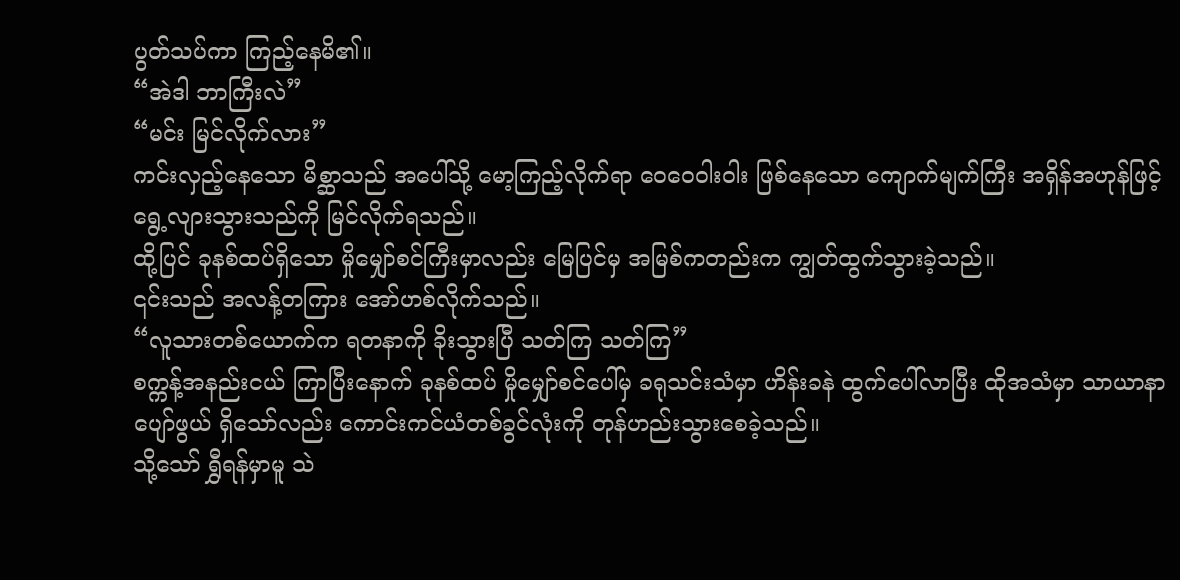ပွတ်သပ်ကာ ကြည့်နေမိ၏။
“အဲဒါ ဘာကြီးလဲ”
“မင်း မြင်လိုက်လား”
ကင်းလှည့်နေသော မိစ္ဆာသည် အပေါ်သို့ မော့ကြည့်လိုက်ရာ ဝေဝေဝါးဝါး ဖြစ်နေသော ကျောက်မျက်ကြီး အရှိန်အဟုန်ဖြင့် ရွေ့လျားသွားသည်ကို မြင်လိုက်ရသည်။
ထို့ပြင် ခုနစ်ထပ်ရှိသော မှိုမျှော်စင်ကြီးမှာလည်း မြေပြင်မှ အမြစ်ကတည်းက ကျွတ်ထွက်သွားခဲ့သည်။
၎င်းသည် အလန့်တကြား အော်ဟစ်လိုက်သည်။
“လူသားတစ်ယောက်က ရတနာကို ခိုးသွားပြီ သတ်ကြ သတ်ကြ”
စက္ကန့်အနည်းငယ် ကြာပြီးနောက် ခုနစ်ထပ် မှိုမျှော်စင်ပေါ်မှ ခရုသင်းသံမှာ ဟိန်းခနဲ ထွက်ပေါ်လာပြီး ထိုအသံမှာ သာယာနာပျော်ဖွယ် ရှိသော်လည်း ကောင်းကင်ယံတစ်ခွင်လုံးကို တုန်ဟည်းသွားစေခဲ့သည်။
သို့သော် ရွှီရန်မှာမူ သဲ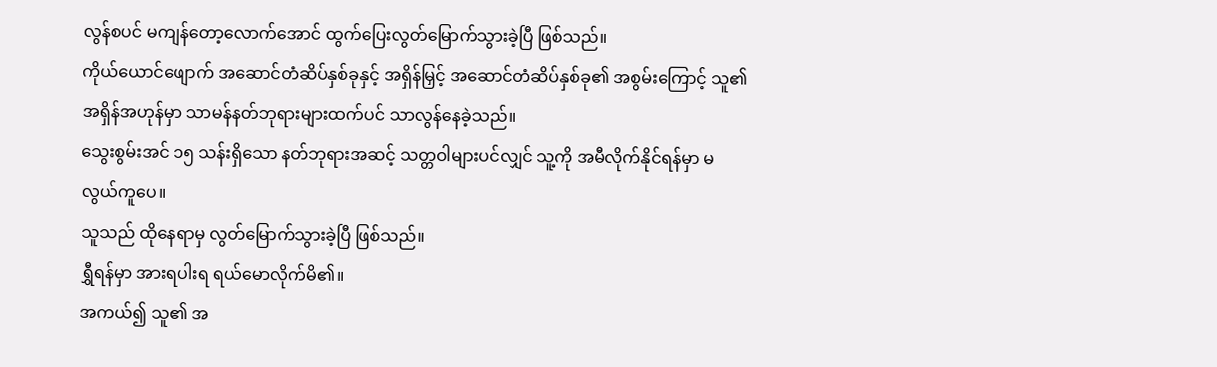လွန်စပင် မကျန်တော့လောက်အောင် ထွက်ပြေးလွတ်မြောက်သွားခဲ့ပြီ ဖြစ်သည်။
ကိုယ်ယောင်ဖျောက် အဆောင်တံဆိပ်နှစ်ခုနှင့် အရှိန်မြှင့် အဆောင်တံဆိပ်နှစ်ခု၏ အစွမ်းကြောင့် သူ၏ အရှိန်အဟုန်မှာ သာမန်နတ်ဘုရားများထက်ပင် သာလွန်နေခဲ့သည်။
သွေးစွမ်းအင် ၁၅ သန်းရှိသော နတ်ဘုရားအဆင့် သတ္တဝါများပင်လျှင် သူ့ကို အမီလိုက်နိုင်ရန်မှာ မလွယ်ကူပေ။
သူသည် ထိုနေရာမှ လွတ်မြောက်သွားခဲ့ပြီ ဖြစ်သည်။
ရွှီရန်မှာ အားရပါးရ ရယ်မောလိုက်မိ၏။
အကယ်၍ သူ၏ အ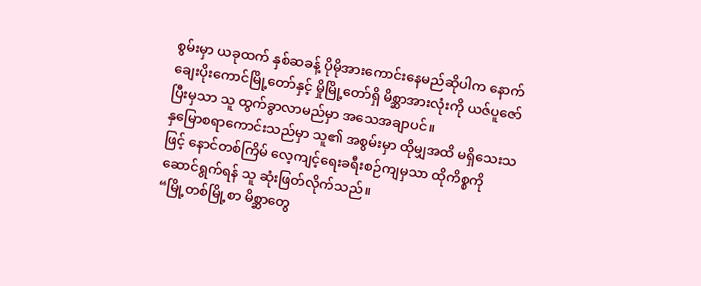စွမ်းမှာ ယခုထက် နှစ်ဆခန့် ပိုမိုအားကောင်းနေမည်ဆိုပါက နောက်ချေးပိုးကောင်မြို့တော်နှင့် မှိုမြို့တော်ရှိ မိစ္ဆာအားလုံးကို ယဇ်ပူဇော်ပြီးမှသာ သူ ထွက်ခွာလာမည်မှာ အသေအချာပင်။
နှမြောစရာကောင်းသည်မှာ သူ၏ အစွမ်းမှာ ထိုမျှအထိ မရှိသေးသဖြင့် နောင်တစ်ကြိမ် လေ့ကျင့်ရေးခရီးစဉ်ကျမှသာ ထိုကိစ္စကို ဆောင်ရွက်ရန် သူ ဆုံးဖြတ်လိုက်သည်။
“မြို့တစ်မြို့စာ မိစ္ဆာတွေ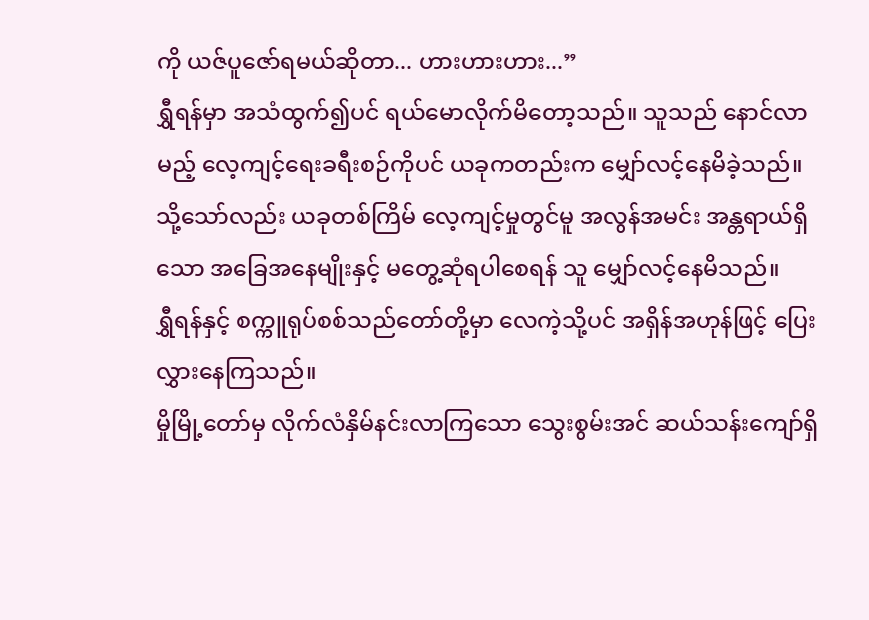ကို ယဇ်ပူဇော်ရမယ်ဆိုတာ... ဟားဟားဟား...”
ရွှီရန်မှာ အသံထွက်၍ပင် ရယ်မောလိုက်မိတော့သည်။ သူသည် နောင်လာမည့် လေ့ကျင့်ရေးခရီးစဉ်ကိုပင် ယခုကတည်းက မျှော်လင့်နေမိခဲ့သည်။
သို့သော်လည်း ယခုတစ်ကြိမ် လေ့ကျင့်မှုတွင်မူ အလွန်အမင်း အန္တရာယ်ရှိသော အခြေအနေမျိုးနှင့် မတွေ့ဆုံရပါစေရန် သူ မျှော်လင့်နေမိသည်။
ရွှီရန်နှင့် စက္ကူရုပ်စစ်သည်တော်တို့မှာ လေကဲ့သို့ပင် အရှိန်အဟုန်ဖြင့် ပြေးလွှားနေကြသည်။
မှိုမြို့တော်မှ လိုက်လံနှိမ်နင်းလာကြသော သွေးစွမ်းအင် ဆယ်သန်းကျော်ရှိ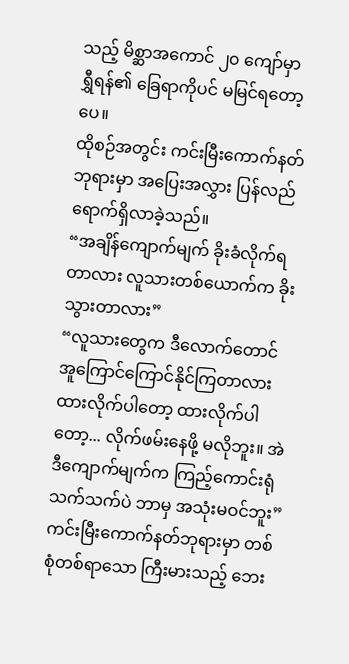သည့် မိစ္ဆာအကောင် ၂၀ ကျော်မှာ ရွှီရန်၏ ခြေရာကိုပင် မမြင်ရတော့ပေ။
ထိုစဉ်အတွင်း ကင်းမြီးကောက်နတ်ဘုရားမှာ အပြေးအလွှား ပြန်လည်ရောက်ရှိလာခဲ့သည်။
“အချိန်ကျောက်မျက် ခိုးခံလိုက်ရတာလား လူသားတစ်ယောက်က ခိုးသွားတာလား”
“လူသားတွေက ဒီလောက်တောင် အူကြောင်ကြောင်နိုင်ကြတာလား ထားလိုက်ပါတော့ ထားလိုက်ပါတော့... လိုက်ဖမ်းနေဖို့ မလိုဘူး။ အဲဒီကျောက်မျက်က ကြည့်ကောင်းရုံသက်သက်ပဲ ဘာမှ အသုံးမဝင်ဘူး”
ကင်းမြီးကောက်နတ်ဘုရားမှာ တစ်စုံတစ်ရာသော ကြီးမားသည့် ဘေး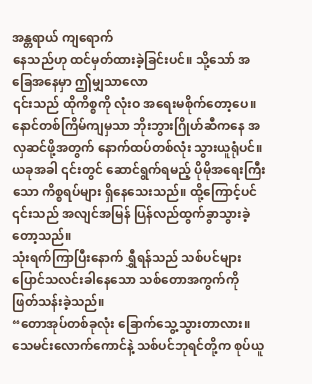အန္တရာယ် ကျရောက်
နေသည်ဟု ထင်မှတ်ထားခဲ့ခြင်းပင်။ သို့သော် အခြေအနေမှာ ဤမျှသာလော
၎င်းသည် ထိုကိစ္စကို လုံးဝ အရေးမစိုက်တော့ပေ။ နောင်တစ်ကြိမ်ကျမှသာ ဘိုးဘွားဂြိုဟ်ဆီကနေ အလှဆင်ဖို့အတွက် နောက်ထပ်တစ်လုံး သွားယူရုံပင်။ ယခုအခါ ၎င်းတွင် ဆောင်ရွက်ရမည့် ပိုမိုအရေးကြီးသော ကိစ္စရပ်များ ရှိနေသေးသည်။ ထို့ကြောင့်ပင် ၎င်းသည် အလျင်အမြန် ပြန်လည်ထွက်ခွာသွားခဲ့တော့သည်။
သုံးရက်ကြာပြီးနောက် ရွှီရန်သည် သစ်ပင်များ ပြောင်သလင်းခါနေသော သစ်တောအကွက်ကို ဖြတ်သန်းခဲ့သည်။
“တောအုပ်တစ်ခုလုံး ခြောက်သွေ့သွားတာလား။ သေမင်းလောက်ကောင်နဲ့ သစ်ပင်ဘုရင်တို့က စုပ်ယူ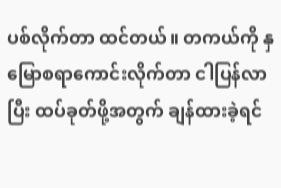ပစ်လိုက်တာ ထင်တယ်။ တကယ်ကို နှမြောစရာကောင်းလိုက်တာ ငါပြန်လာပြီး ထပ်ခုတ်ဖို့အတွက် ချန်ထားခဲ့ရင်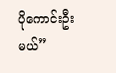ပိုကောင်းဦးမယ်”